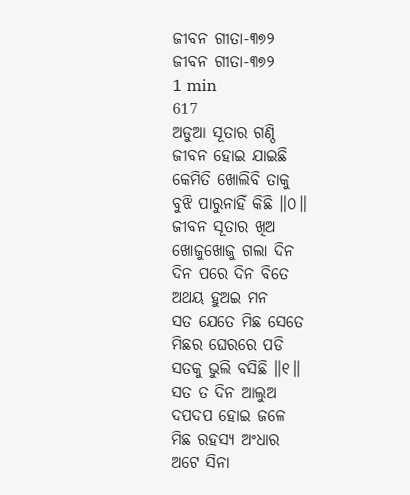ଜୀବନ ଗୀତା-୩୭୨
ଜୀବନ ଗୀତା-୩୭୨
1 min
617
ଅଡୁଆ ସୂତାର ଗଣ୍ଠି
ଜୀବନ ହୋଇ ଯାଇଛି
କେମିତି ଖୋଲିବି ତାକୁ
ବୁଝି ପାରୁନାହିଁ କିଛି ॥୦॥
ଜୀବନ ସୂତାର ଖିଅ
ଖୋଜୁଖୋଜୁ ଗଲା ଦିନ
ଦିନ ପରେ ଦିନ ବିତେ
ଅଥୟ ହୁଅଇ ମନ
ସତ ଯେତେ ମିଛ ସେତେ
ମିଛର ଘେରରେ ପଡି
ସତକୁ ଭୁଲି ବସିଛି ॥୧॥
ସତ ତ ଦିନ ଆଲୁଅ
ଦପଦପ ହୋଇ ଜଳେ
ମିଛ ରହସ୍ୟ ଅଂଧାର
ଅଟେ ସିନା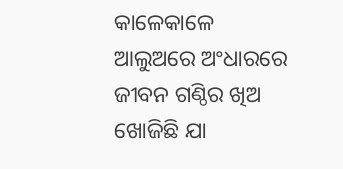କାଳେକାଳେ
ଆଲୁଅରେ ଅଂଧାରରେ
ଜୀବନ ଗଣ୍ଠିର ଖିଅ
ଖୋଜିଛି ଯା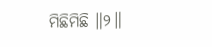ମିଛିମିଛି ॥୨॥